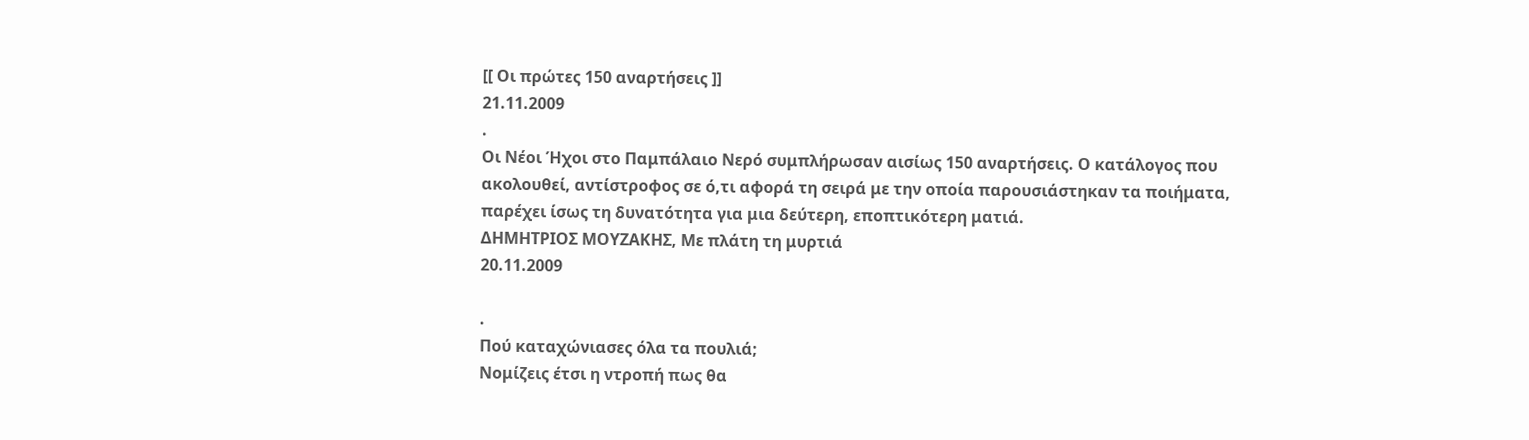[[ Οι πρώτες 150 αναρτήσεις ]]
21.11.2009
.
Οι Νέοι Ήχοι στο Παμπάλαιο Νερό συμπλήρωσαν αισίως 150 αναρτήσεις. Ο κατάλογος που ακολουθεί, αντίστροφος σε ό,τι αφορά τη σειρά με την οποία παρουσιάστηκαν τα ποιήματα, παρέχει ίσως τη δυνατότητα για μια δεύτερη, εποπτικότερη ματιά.
ΔΗΜΗΤΡΙΟΣ ΜΟΥΖΑΚΗΣ, Με πλάτη τη μυρτιά
20.11.2009

.
Πού καταχώνιασες όλα τα πουλιά;
Νομίζεις έτσι η ντροπή πως θα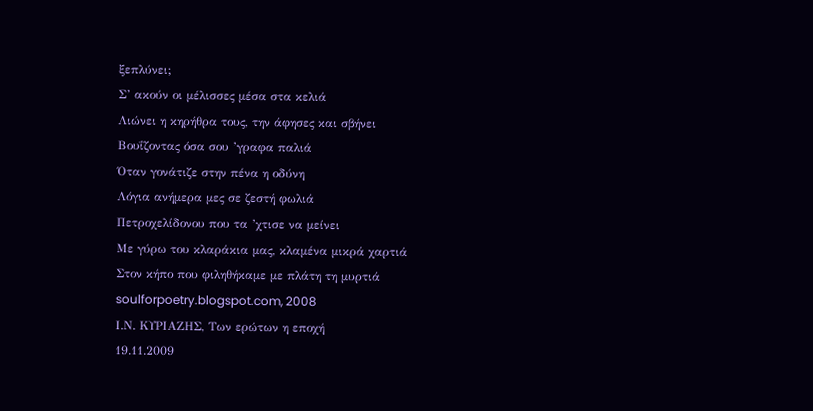ξεπλύνει;
Σ’ ακούν οι μέλισσες μέσα στα κελιά
Λιώνει η κηρήθρα τους, την άφησες και σβήνει
Βουΐζοντας όσα σου ’γραφα παλιά
Όταν γονάτιζε στην πένα η οδύνη
Λόγια ανήμερα μες σε ζεστή φωλιά
Πετροχελίδονου που τα ’χτισε να μείνει
Με γύρω του κλαράκια μας, κλαμένα μικρά χαρτιά
Στον κήπο που φιληθήκαμε με πλάτη τη μυρτιά
soulforpoetry.blogspot.com, 2008
Ι.Ν. ΚΥΡΙΑΖΗΣ, Των ερώτων η εποχή
19.11.2009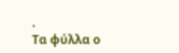.
Τα φύλλα ο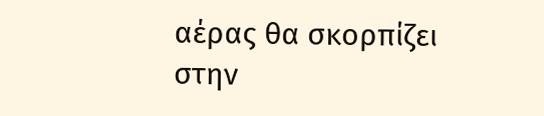αέρας θα σκορπίζει
στην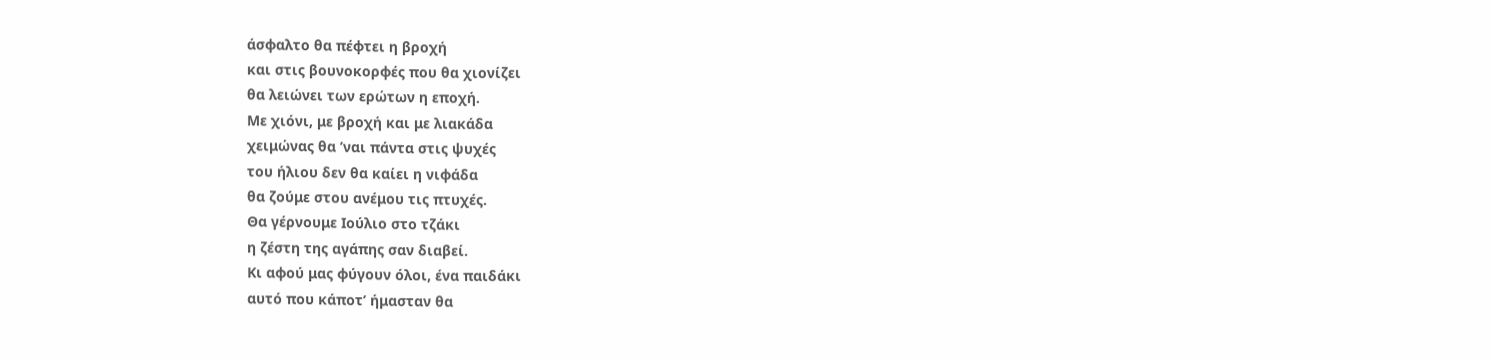άσφαλτο θα πέφτει η βροχή
και στις βουνοκορφές που θα χιονίζει
θα λειώνει των ερώτων η εποχή.
Με χιόνι, με βροχή και με λιακάδα
χειμώνας θα ’ναι πάντα στις ψυχές
του ήλιου δεν θα καίει η νιφάδα
θα ζούμε στου ανέμου τις πτυχές.
Θα γέρνουμε Ιούλιο στο τζάκι
η ζέστη της αγάπης σαν διαβεί.
Κι αφού μας φύγουν όλοι, ένα παιδάκι
αυτό που κάποτ’ ήμασταν θα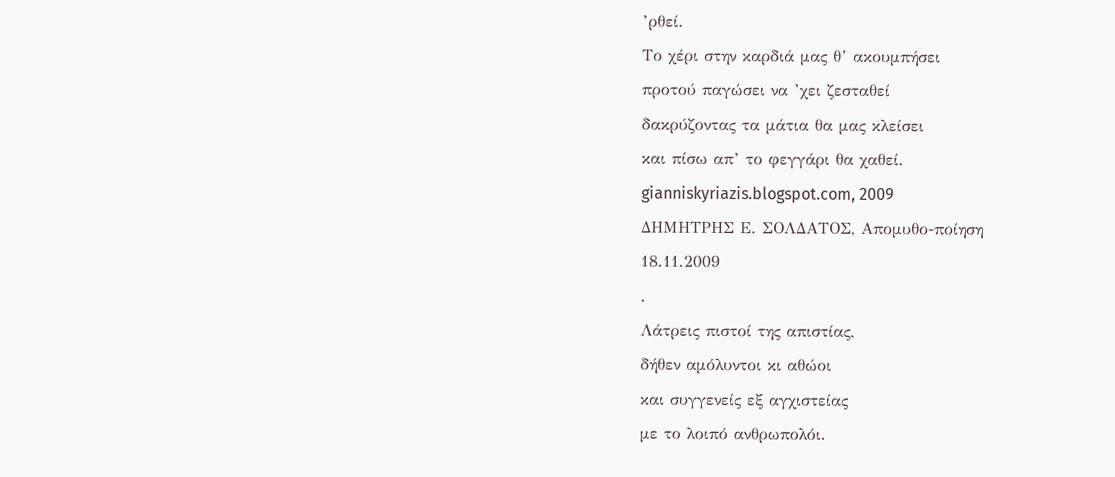’ρθεί.
Το χέρι στην καρδιά μας θ’ ακουμπήσει
προτού παγώσει να ’χει ζεσταθεί
δακρύζοντας τα μάτια θα μας κλείσει
και πίσω απ’ το φεγγάρι θα χαθεί.
gianniskyriazis.blogspot.com, 2009
ΔΗΜΗΤΡΗΣ Ε. ΣΟΛΔΑΤΟΣ, Απομυθο-ποίηση
18.11.2009
.
Λάτρεις πιστοί της απιστίας,
δήθεν αμόλυντοι κι αθώοι
και συγγενείς εξ αγχιστείας
με το λοιπό ανθρωπολόι.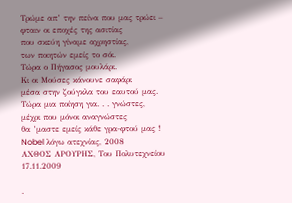Τρώμε απ’ την πείνα που μας τρώει –
φταιν οι εποχές της ασιτίας
που σκεύη γίναμε αχρηστίας,
των ποιητών εμείς το σόι.
Τώρα ο Πήγασος μουλάρι.
Κι οι Μούσες κάνουνε σαφάρι
μέσα στην ζούγκλα του εαυτού μας.
Τώρα μια ποίηση για. . . γνώστες,
μέχρι που μόνοι αναγνώστες
θα ’μαστε εμείς κάθε γρα-φτού μας !
Nobel λόγω ατεχνίας, 2008
ΑΧΘΟΣ ΑΡΟΥΡΗΣ, Του Πολυτεχνείου
17.11.2009

.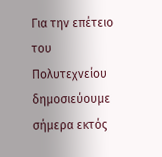Για την επέτειο του Πολυτεχνείου δημοσιεύουμε σήμερα εκτός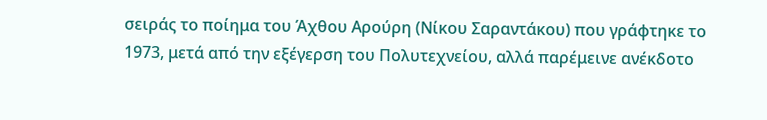σειράς το ποίημα του Άχθου Αρούρη (Νίκου Σαραντάκου) που γράφτηκε το 1973, μετά από την εξέγερση του Πολυτεχνείου, αλλά παρέμεινε ανέκδοτο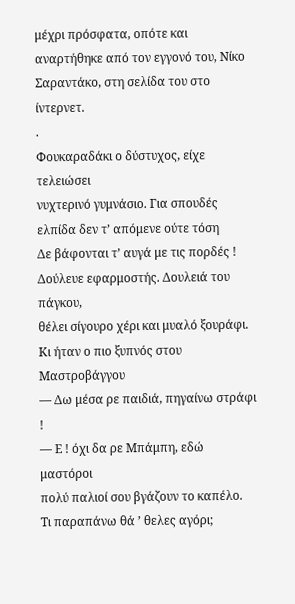μέχρι πρόσφατα, οπότε και αναρτήθηκε από τον εγγονό του, Νίκο Σαραντάκο, στη σελίδα του στο ίντερνετ.
.
Φουκαραδάκι ο δύστυχος, είχε τελειώσει
νυχτερινό γυμνάσιο. Για σπουδές
ελπίδα δεν τ’ απόμενε ούτε τόση
Δε βάφονται τ’ αυγά με τις πορδές !
Δούλευε εφαρμοστής. Δουλειά του πάγκου,
θέλει σίγουρο χέρι και μυαλό ξουράφι.
Κι ήταν ο πιο ξυπνός στου Μαστροβάγγου
— Δω μέσα ρε παιδιά, πηγαίνω στράφι !
— Ε ! όχι δα ρε Μπάμπη, εδώ μαστόροι
πολύ παλιοί σου βγάζουν το καπέλο.
Τι παραπάνω θά ’ θελες αγόρι;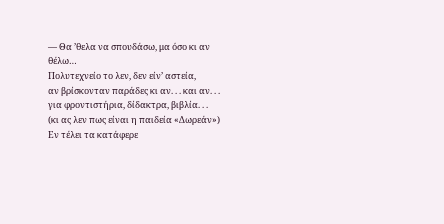— Θα ’θελα να σπουδάσω, μα όσο κι αν θέλω…
Πολυτεχνείο το λεν, δεν είν’ αστεία,
αν βρίσκονταν παράδες κι αν. . . και αν. . .
για φροντιστήρια, δίδακτρα, βιβλία. . .
(κι ας λεν πως είναι η παιδεία «Δωρεάν»)
Εν τέλει τα κατάφερε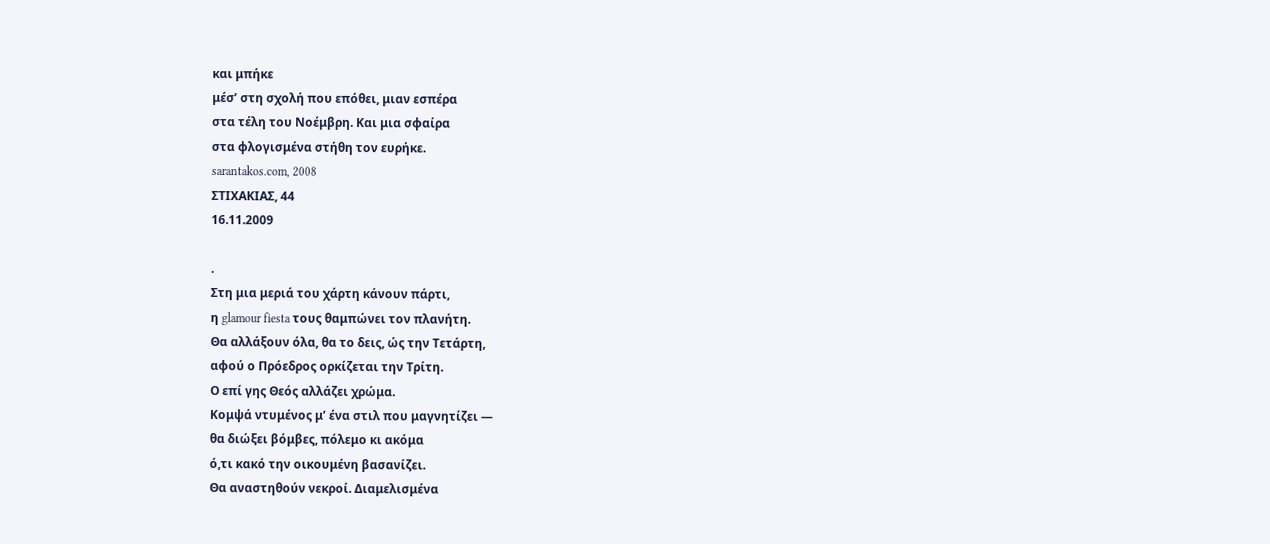και μπήκε
μέσ’ στη σχολή που επόθει, μιαν εσπέρα
στα τέλη του Νοέμβρη. Και μια σφαίρα
στα φλογισμένα στήθη τον ευρήκε.
sarantakos.com, 2008
ΣΤΙΧΑΚΙΑΣ, 44
16.11.2009

.
Στη μια μεριά του χάρτη κάνουν πάρτι,
η glamour fiesta τους θαμπώνει τον πλανήτη.
Θα αλλάξουν όλα, θα το δεις, ώς την Τετάρτη,
αφού ο Πρόεδρος ορκίζεται την Τρίτη.
Ο επί γης Θεός αλλάζει χρώμα.
Κομψά ντυμένος μ’ ένα στιλ που μαγνητίζει —
θα διώξει βόμβες, πόλεμο κι ακόμα
ό,τι κακό την οικουμένη βασανίζει.
Θα αναστηθούν νεκροί. Διαμελισμένα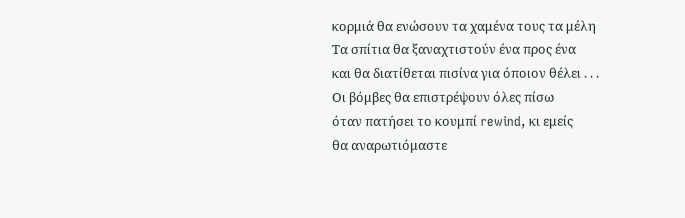κορμιά θα ενώσουν τα χαμένα τους τα μέλη
Τα σπίτια θα ξαναχτιστούν ένα προς ένα
και θα διατίθεται πισίνα για όποιον θέλει . . .
Οι βόμβες θα επιστρέψουν όλες πίσω
όταν πατήσει το κουμπί rewind, κι εμείς
θα αναρωτιόμαστε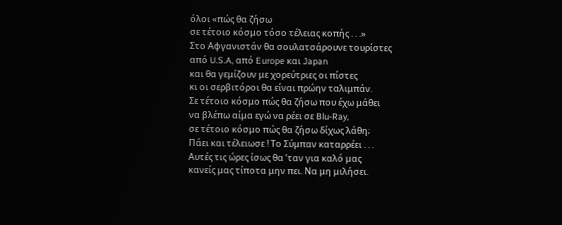όλοι «πώς θα ζήσω
σε τέτοιο κόσμο τόσο τέλειας κοπής . . .»
Στο Αφγανιστάν θα σουλατσάρουνε τουρίστες
από U.S.A, από Europe και Japan
και θα γεμίζουν με χορεύτριες οι πίστες
κι οι σερβιτόροι θα είναι πρώην ταλιμπάν.
Σε τέτοιο κόσμο πώς θα ζήσω που έχω μάθει
να βλέπω αίμα εγώ να ρέει σε Blu-Ray,
σε τέτοιο κόσμο πώς θα ζήσω δίχως λάθη;
Πάει και τέλειωσε ! Το Σύμπαν καταρρέει . . .
Αυτές τις ώρες ίσως θα ’ταν για καλό μας
κανείς μας τίποτα μην πει. Να μη μιλήσει.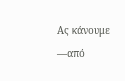Ας κάνουμε —από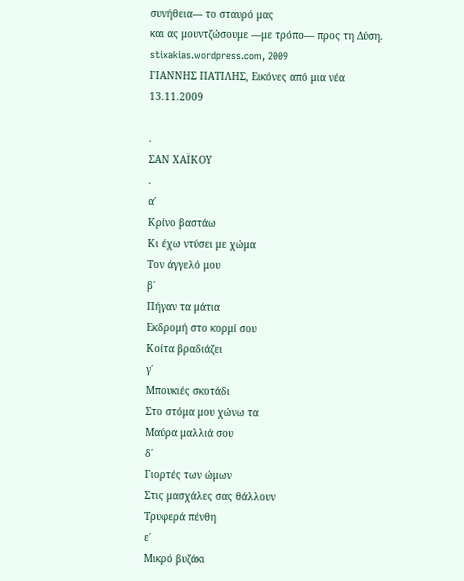συνήθεια— το σταυρό μας
και ας μουντζώσουμε —με τρόπο— προς τη Δύση.
stixakias.wordpress.com, 2009
ΓΙΑΝΝΗΣ ΠΑΤΙΛΗΣ, Εικόνες από μια νέα
13.11.2009

.
ΣΑΝ ΧΑΪΚΟΥ
.
α΄
Κρίνο βαστάω
Κι έχω ντύσει με χώμα
Τον άγγελό μου
β΄
Πήγαν τα μάτια
Εκδρομή στο κορμί σου
Κοίτα βραδιάζει
γ΄
Μπουκιές σκοτάδι
Στο στόμα μου χώνω τα
Μαύρα μαλλιά σου
δ΄
Γιορτές των ώμων
Στις μασχάλες σας θάλλουν
Τρυφερά πένθη
ε΄
Μικρό βυζάκι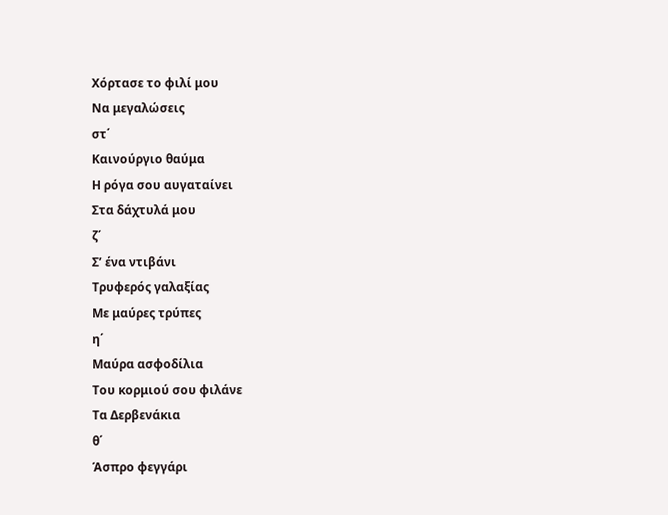Χόρτασε το φιλί μου
Να μεγαλώσεις
στ΄
Καινούργιο θαύμα
Η ρόγα σου αυγαταίνει
Στα δάχτυλά μου
ζ΄
Σ’ ένα ντιβάνι
Τρυφερός γαλαξίας
Με μαύρες τρύπες
η΄
Μαύρα ασφοδίλια
Του κορμιού σου φιλάνε
Τα Δερβενάκια
θ΄
Άσπρο φεγγάρι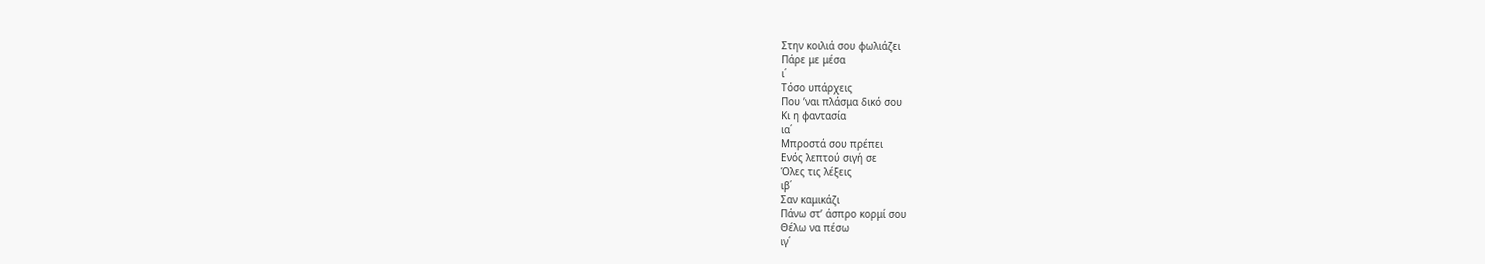Στην κοιλιά σου φωλιάζει
Πάρε με μέσα
ι΄
Τόσο υπάρχεις
Που ’ναι πλάσμα δικό σου
Κι η φαντασία
ια΄
Μπροστά σου πρέπει
Ενός λεπτού σιγή σε
Όλες τις λέξεις
ιβ΄
Σαν καμικάζι
Πάνω στ’ άσπρο κορμί σου
Θέλω να πέσω
ιγ΄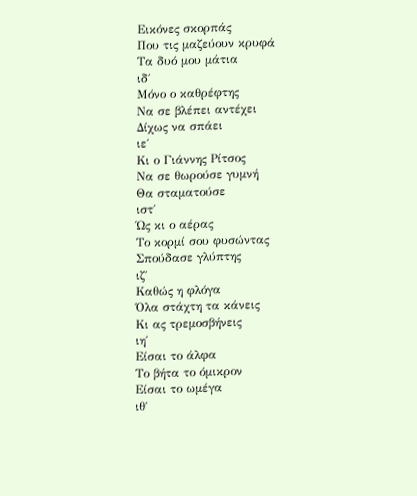Εικόνες σκορπάς
Που τις μαζεύουν κρυφά
Τα δυό μου μάτια
ιδ΄
Μόνο ο καθρέφτης
Να σε βλέπει αντέχει
Δίχως να σπάει
ιε΄
Κι ο Γιάννης Ρίτσος
Να σε θωρούσε γυμνή
Θα σταματούσε
ιστ΄
Ώς κι ο αέρας
Το κορμί σου φυσώντας
Σπούδασε γλύπτης
ιζ΄
Καθώς η φλόγα
Όλα στάχτη τα κάνεις
Κι ας τρεμοσβήνεις
ιη΄
Είσαι το άλφα
Το βήτα το όμικρον
Είσαι το ωμέγα
ιθ΄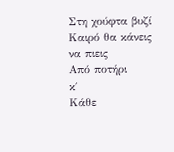Στη χούφτα βυζί
Καιρό θα κάνεις να πιεις
Από ποτήρι
κ΄
Κάθε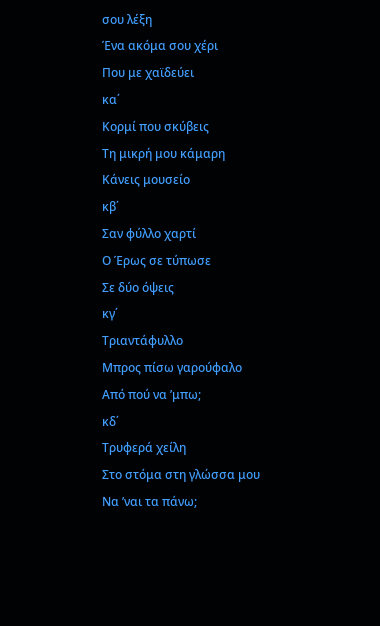σου λέξη
Ένα ακόμα σου χέρι
Που με χαϊδεύει
κα΄
Κορμί που σκύβεις
Τη μικρή μου κάμαρη
Κάνεις μουσείο
κβ΄
Σαν φύλλο χαρτί
Ο Έρως σε τύπωσε
Σε δύο όψεις
κγ΄
Τριαντάφυλλο
Μπρος πίσω γαρούφαλο
Από πού να ’μπω;
κδ΄
Τρυφερά χείλη
Στο στόμα στη γλώσσα μου
Να ’ναι τα πάνω;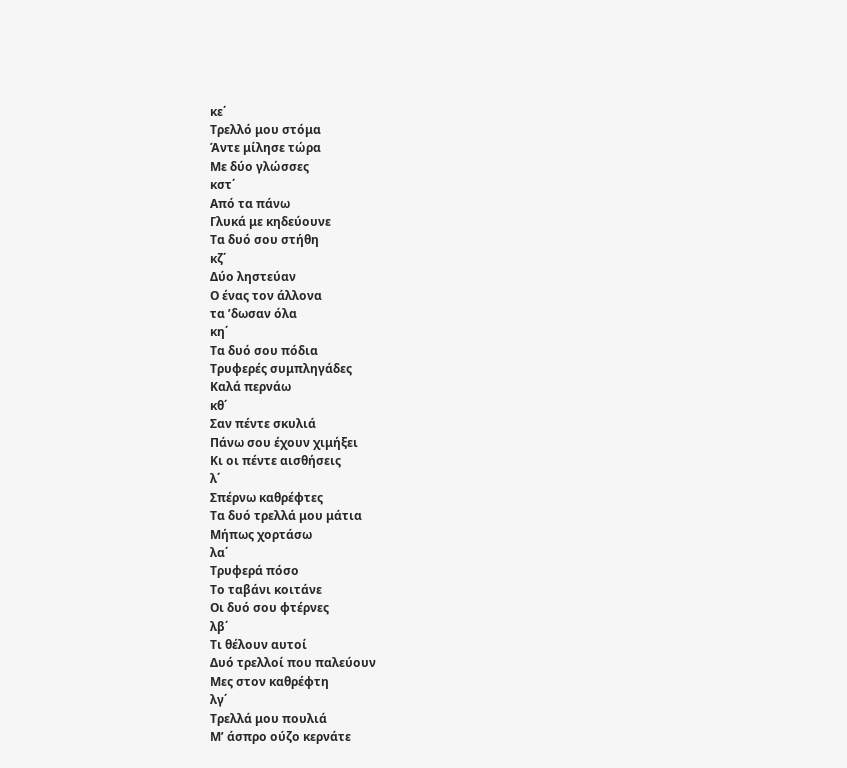κε΄
Τρελλό μου στόμα
Άντε μίλησε τώρα
Με δύο γλώσσες
κστ΄
Από τα πάνω
Γλυκά με κηδεύουνε
Τα δυό σου στήθη
κζ΄
Δύο ληστεύαν
Ο ένας τον άλλονα
τα ’δωσαν όλα
κη΄
Τα δυό σου πόδια
Τρυφερές συμπληγάδες
Καλά περνάω
κθ΄
Σαν πέντε σκυλιά
Πάνω σου έχουν χιμήξει
Κι οι πέντε αισθήσεις
λ΄
Σπέρνω καθρέφτες
Τα δυό τρελλά μου μάτια
Μήπως χορτάσω
λα΄
Τρυφερά πόσο
Το ταβάνι κοιτάνε
Οι δυό σου φτέρνες
λβ΄
Τι θέλουν αυτοί
Δυό τρελλοί που παλεύουν
Μες στον καθρέφτη
λγ΄
Τρελλά μου πουλιά
Μ’ άσπρο ούζο κερνάτε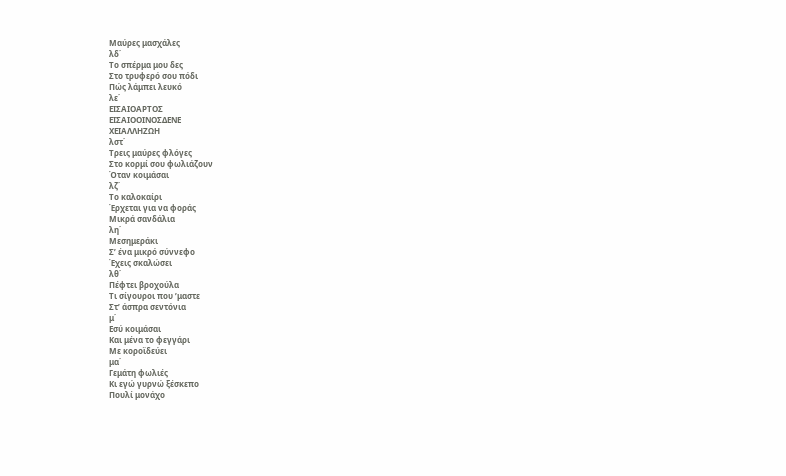Μαύρες μασχάλες
λδ΄
Το σπέρμα μου δες
Στο τρυφερό σου πόδι
Πώς λάμπει λευκό
λε΄
ΕΙΣΑΙΟΑΡΤΟΣ
ΕΙΣΑΙΟΟΙΝΟΣΔΕΝΕ
ΧΕΙΑΛΛΗΖΩΗ
λστ΄
Τρεις μαύρες φλόγες
Στο κορμί σου φωλιάζουν
Όταν κοιμάσαι
λζ΄
Το καλοκαίρι
Έρχεται για να φοράς
Μικρά σανδάλια
λη΄
Μεσημεράκι
Σ’ ένα μικρό σύννεφο
Έχεις σκαλώσει
λθ΄
Πέφτει βροχούλα
Τι σίγουροι που ’μαστε
Στ’ άσπρα σεντόνια
μ΄
Εσύ κοιμάσαι
Και μένα το φεγγάρι
Με κοροϊδεύει
μα΄
Γεμάτη φωλιές
Κι εγώ γυρνώ ξέσκεπο
Πουλί μονάχο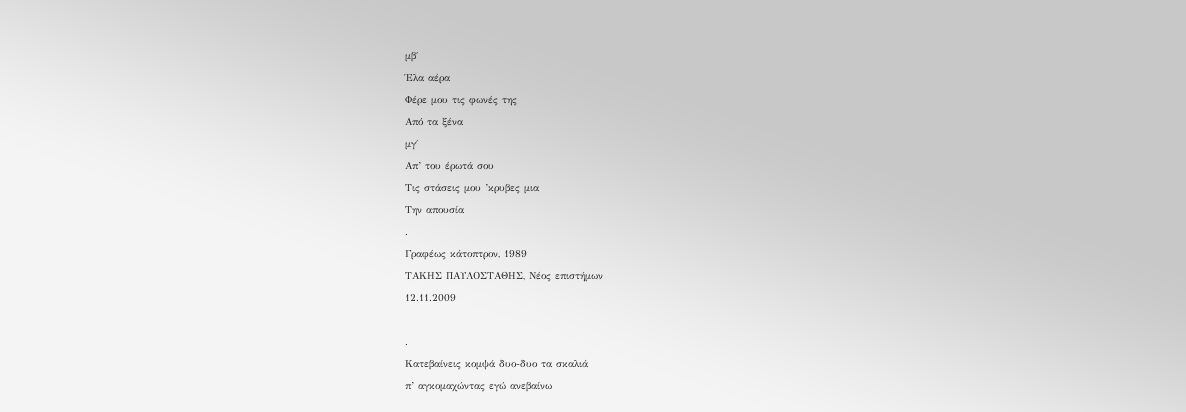μβ΄
Έλα αέρα
Φέρε μου τις φωνές της
Από τα ξένα
μγ΄
Απ’ του έρωτά σου
Τις στάσεις μου ’κρυβες μια
Την απουσία
.
Γραφέως κάτοπτρον, 1989
ΤΑΚΗΣ ΠΑΥΛΟΣΤΑΘΗΣ, Νέος επιστήμων
12.11.2009

.
Κατεβαίνεις κομψά δυο-δυο τα σκαλιά
π’ αγκομαχώντας εγώ ανεβαίνω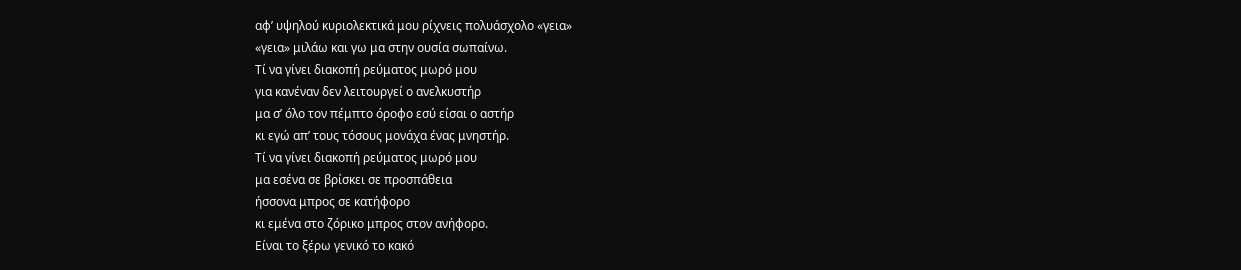αφ’ υψηλού κυριολεκτικά μου ρίχνεις πολυάσχολο «γεια»
«γεια» μιλάω και γω μα στην ουσία σωπαίνω.
Τί να γίνει διακοπή ρεύματος μωρό μου
για κανέναν δεν λειτουργεί ο ανελκυστήρ
μα σ’ όλο τον πέμπτο όροφο εσύ είσαι ο αστήρ
κι εγώ απ’ τους τόσους μονάχα ένας μνηστήρ.
Τί να γίνει διακοπή ρεύματος μωρό μου
μα εσένα σε βρίσκει σε προσπάθεια
ήσσονα μπρος σε κατήφορο
κι εμένα στο ζόρικο μπρος στον ανήφορο.
Είναι το ξέρω γενικό το κακό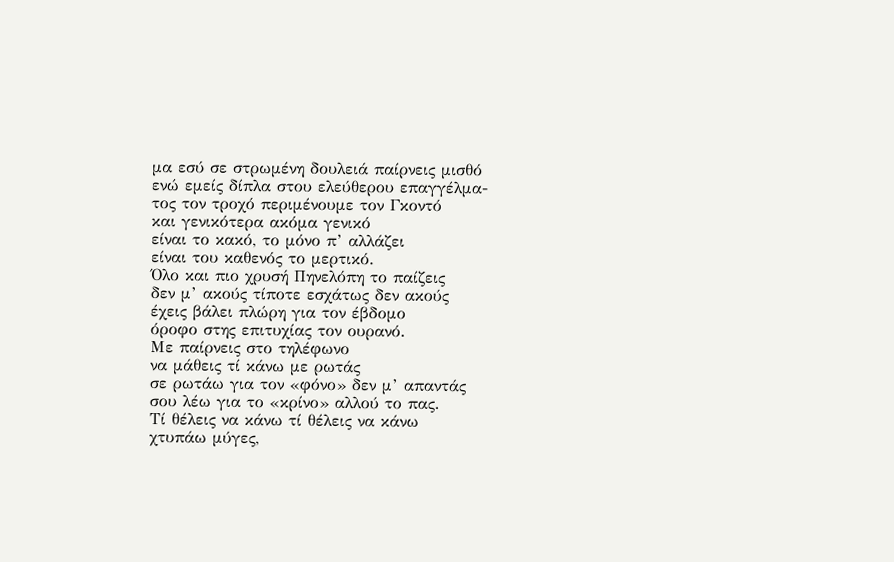μα εσύ σε στρωμένη δουλειά παίρνεις μισθό
ενώ εμείς δίπλα στου ελεύθερου επαγγέλμα-
τος τον τροχό περιμένουμε τον Γκοντό
και γενικότερα ακόμα γενικό
είναι το κακό, το μόνο π’ αλλάζει
είναι του καθενός το μερτικό.
Όλο και πιο χρυσή Πηνελόπη το παίζεις
δεν μ’ ακούς τίποτε εσχάτως δεν ακούς
έχεις βάλει πλώρη για τον έβδομο
όροφο στης επιτυχίας τον ουρανό.
Με παίρνεις στο τηλέφωνο
να μάθεις τί κάνω με ρωτάς
σε ρωτάω για τον «φόνο» δεν μ’ απαντάς
σου λέω για το «κρίνο» αλλού το πας.
Τί θέλεις να κάνω τί θέλεις να κάνω
χτυπάω μύγες,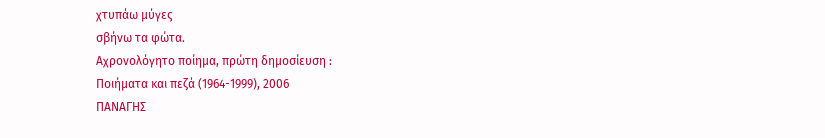χτυπάω μύγες
σβήνω τα φώτα.
Αχρονολόγητο ποίημα, πρώτη δημοσίευση :
Ποιήματα και πεζά (1964-1999), 2006
ΠΑΝΑΓΗΣ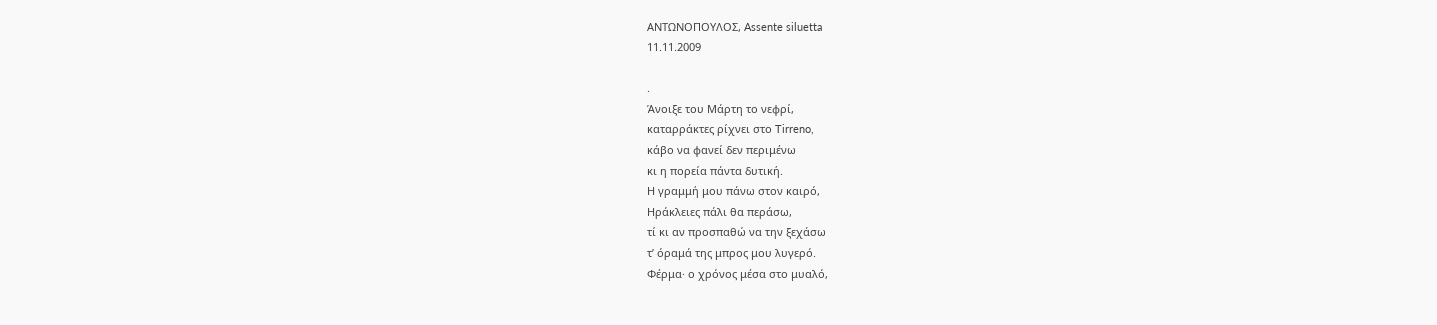ΑΝΤΩΝΟΠΟΥΛΟΣ, Assente siluetta
11.11.2009

.
Άνοιξε του Μάρτη το νεφρί,
καταρράκτες ρίχνει στο Tirreno,
κάβο να φανεί δεν περιμένω
κι η πορεία πάντα δυτική.
Η γραμμή μου πάνω στον καιρό,
Ηράκλειες πάλι θα περάσω,
τί κι αν προσπαθώ να την ξεχάσω
τ’ όραμά της μπρος μου λυγερό.
Φέρμα· ο χρόνος μέσα στο μυαλό,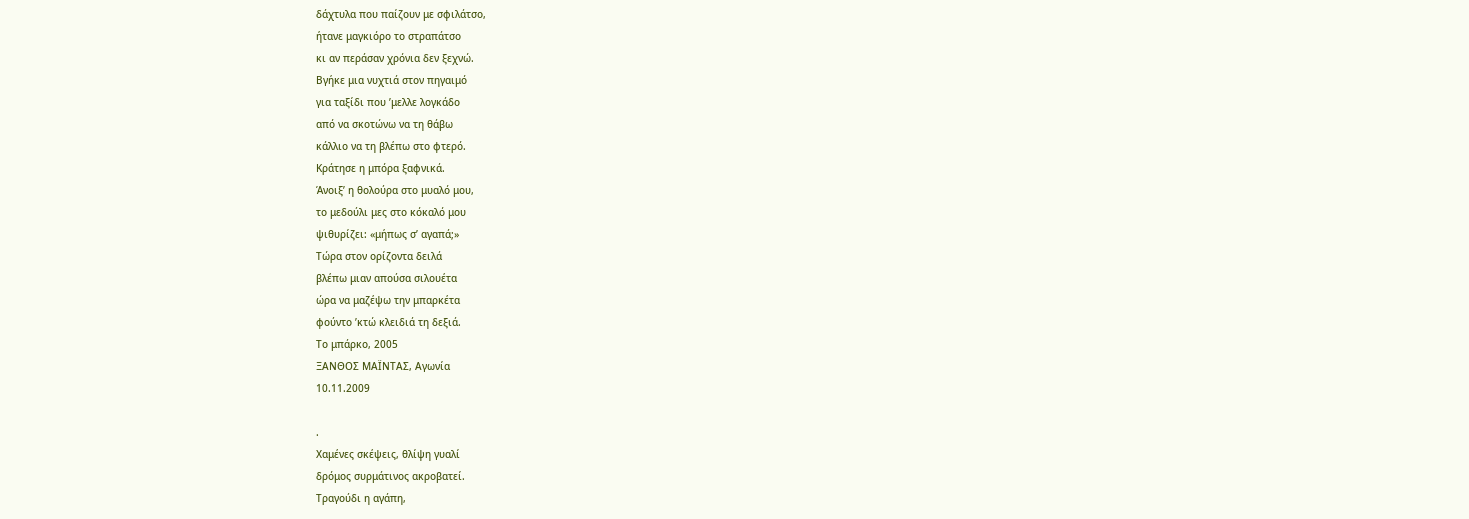δάχτυλα που παίζουν με σφιλάτσο,
ήτανε μαγκιόρο το στραπάτσο
κι αν περάσαν χρόνια δεν ξεχνώ.
Βγήκε μια νυχτιά στον πηγαιμό
για ταξίδι που ’μελλε λογκάδο
από να σκοτώνω να τη θάβω
κάλλιο να τη βλέπω στο φτερό.
Κράτησε η μπόρα ξαφνικά.
Άνοιξ’ η θολούρα στο μυαλό μου,
το μεδούλι μες στο κόκαλό μου
ψιθυρίζει: «μήπως σ’ αγαπά;»
Τώρα στον ορίζοντα δειλά
βλέπω μιαν απούσα σιλουέτα
ώρα να μαζέψω την μπαρκέτα
φούντο ’κτώ κλειδιά τη δεξιά.
Το μπάρκο, 2005
ΞΑΝΘΟΣ ΜΑΪΝΤΑΣ, Αγωνία
10.11.2009

.
Χαμένες σκέψεις, θλίψη γυαλί
δρόμος συρμάτινος ακροβατεί.
Τραγούδι η αγάπη,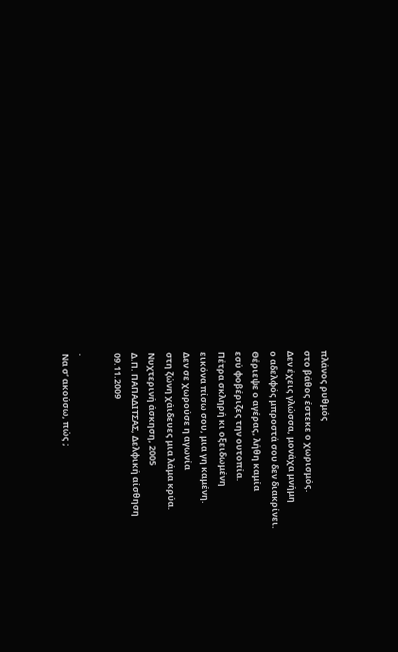πλάνος ρυθμός
στο βάθος έστεκε ο χωρισμός.
Δεν έχεις γλώσσα, μονάχα μνήμη
ο αδελφός μπροστά σου δεν διακρίνει.
Θέριεψε ο αγέρας, λήθη καμία
εσύ φοβέριζες την ουτοπία.
Πέτρα σκληρή κι οξειδωμένη
εικόνα πίσω σου, μια γη καμένη.
Δεν σε χωρούσε η αγωνία
στη ζώνη χάιδευες μια λάμα κρύα.
Νυχτερινή άσκηση, 2005
Δ.Π. ΠΑΠΑΔΙΤΣΑΣ, Δελφική αίσθηση
09.11.2009

.
Να σ’ ακούσω, πώς ;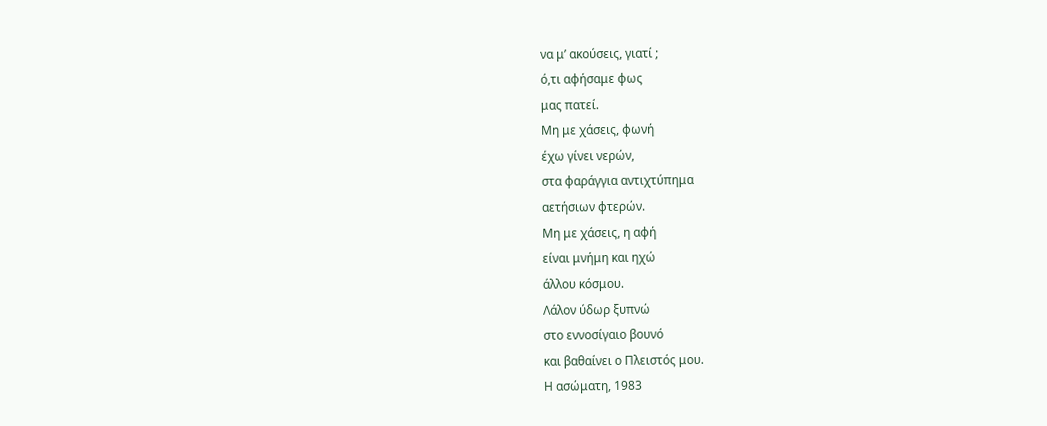να μ’ ακούσεις, γιατί ;
ό,τι αφήσαμε φως
μας πατεί.
Μη με χάσεις, φωνή
έχω γίνει νερών,
στα φαράγγια αντιχτύπημα
αετήσιων φτερών.
Μη με χάσεις, η αφή
είναι μνήμη και ηχώ
άλλου κόσμου.
Λάλον ύδωρ ξυπνώ
στο εννοσίγαιο βουνό
και βαθαίνει ο Πλειστός μου.
Η ασώματη, 1983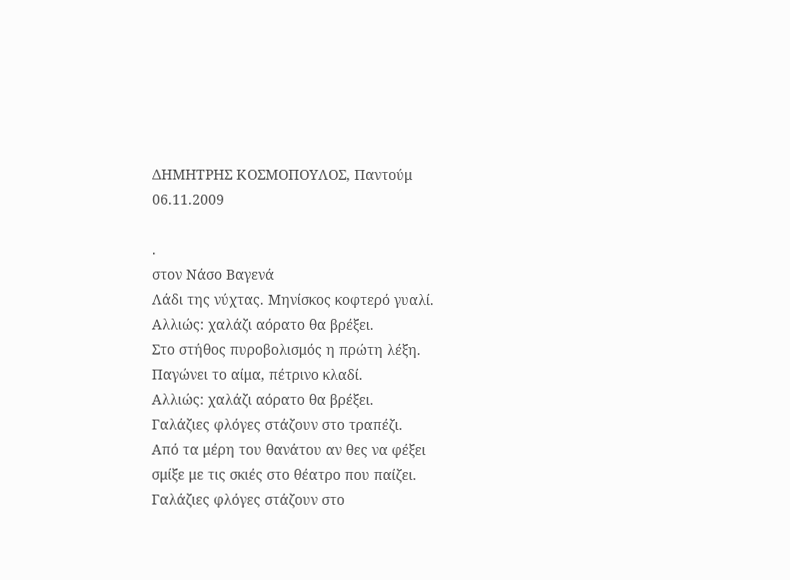ΔΗΜΗΤΡΗΣ ΚΟΣΜΟΠΟΥΛΟΣ, Παντούμ
06.11.2009

.
στον Νάσο Βαγενά
Λάδι της νύχτας. Μηνίσκος κοφτερό γυαλί.
Αλλιώς: χαλάζι αόρατο θα βρέξει.
Στο στήθος πυροβολισμός η πρώτη λέξη.
Παγώνει το αίμα, πέτρινο κλαδί.
Αλλιώς: χαλάζι αόρατο θα βρέξει.
Γαλάζιες φλόγες στάζουν στο τραπέζι.
Από τα μέρη του θανάτου αν θες να φέξει
σμίξε με τις σκιές στο θέατρο που παίζει.
Γαλάζιες φλόγες στάζουν στο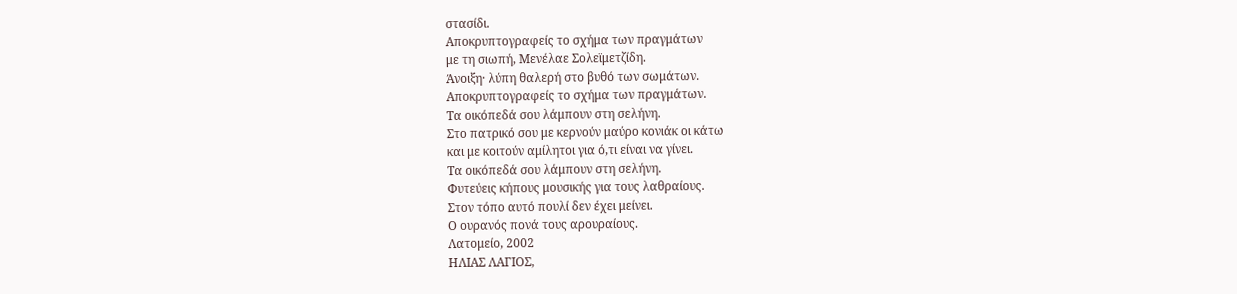στασίδι.
Αποκρυπτογραφείς το σχήμα των πραγμάτων
με τη σιωπή, Μενέλαε Σολεϊμετζίδη.
Άνοιξη· λύπη θαλερή στο βυθό των σωμάτων.
Αποκρυπτογραφείς το σχήμα των πραγμάτων.
Τα οικόπεδά σου λάμπουν στη σελήνη.
Στο πατρικό σου με κερνούν μαύρο κονιάκ οι κάτω
και με κοιτούν αμίλητοι για ό,τι είναι να γίνει.
Τα οικόπεδά σου λάμπουν στη σελήνη.
Φυτεύεις κήπους μουσικής για τους λαθραίους.
Στον τόπο αυτό πουλί δεν έχει μείνει.
Ο ουρανός πονά τους αρουραίους.
Λατομείο, 2002
ΗΛΙΑΣ ΛΑΓΙΟΣ,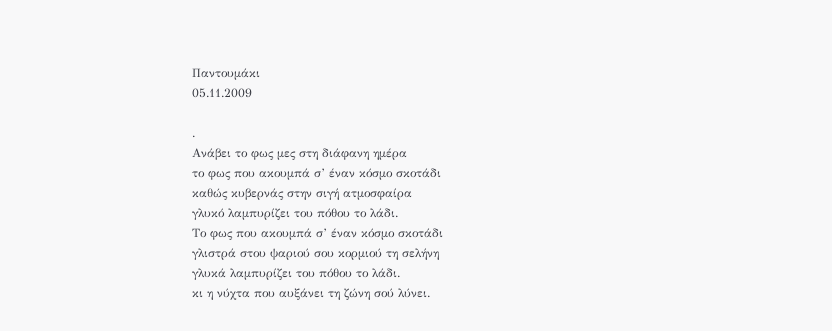Παντουμάκι
05.11.2009

.
Ανάβει το φως μες στη διάφανη ημέρα
το φως που ακουμπά σ’ έναν κόσμο σκοτάδι
καθώς κυβερνάς στην σιγή ατμοσφαίρα
γλυκό λαμπυρίζει του πόθου το λάδι.
Το φως που ακουμπά σ’ έναν κόσμο σκοτάδι
γλιστρά στου ψαριού σου κορμιού τη σελήνη
γλυκά λαμπυρίζει του πόθου το λάδι.
κι η νύχτα που αυξάνει τη ζώνη σού λύνει.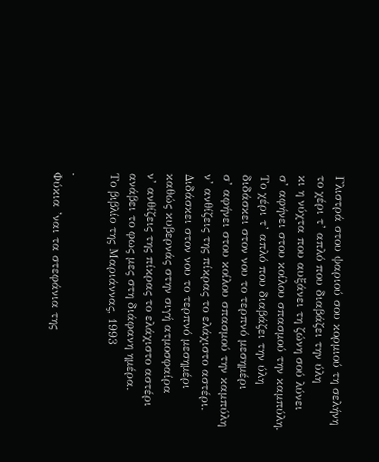Γλιστρά στου ψαριού σου κορμιού τη σελήνη
το χέρι τ’ απλό που διαβάζει την ύλη
κι η νύχτα που αυξάνει τη ζώνη σού λύνει
σ’ αφήνει στου κοίλου σπασμού την καμπύλη.
Το χέρι τ’ απλό που διαβάζει την ύλη
διδάσκει στον νου το τερπνό μεσημέρι
σ’ αφήνει στου κοίλου σπασμού την καμπύλη
ν’ ανθίζεις της πίκρας το ελάχιστο αστέρι.
Διδάσκει στον νου το τερπνό μεσημέρι
καθώς κυβερνάς στην σιγή ατμοσφαίρα
ν’ ανθίζεις της πίκρας το ελάχιστο αστέρι
ανάβει το φως μες στη διάφανη ημέρα.
Το βιβλίο της Μαριάννας, 1993

.
Φύκια ’ναι τα στεφάνια της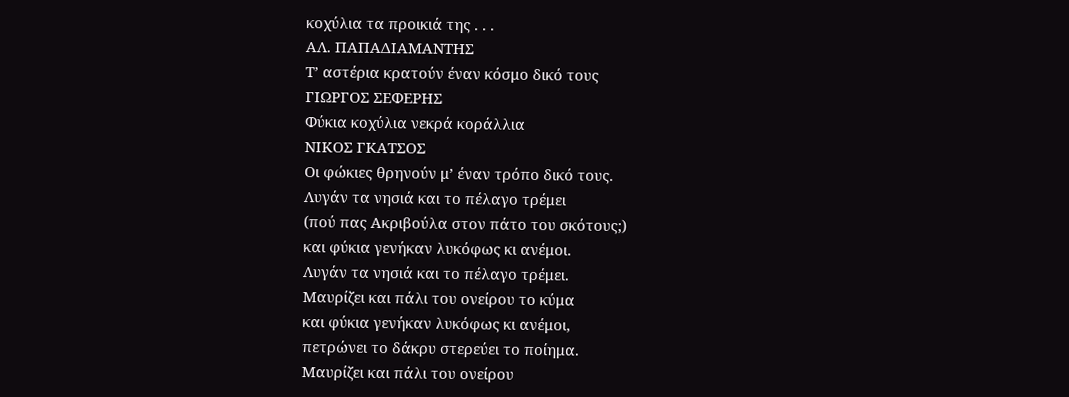κοχύλια τα προικιά της . . .
ΑΛ. ΠΑΠΑΔΙΑΜΑΝΤΗΣ
Τ’ αστέρια κρατούν έναν κόσμο δικό τους
ΓΙΩΡΓΟΣ ΣΕΦΕΡΗΣ
Φύκια κοχύλια νεκρά κοράλλια
ΝΙΚΟΣ ΓΚΑΤΣΟΣ
Οι φώκιες θρηνούν μ’ έναν τρόπο δικό τους.
Λυγάν τα νησιά και το πέλαγο τρέμει
(πού πας Ακριβούλα στον πάτο του σκότους;)
και φύκια γενήκαν λυκόφως κι ανέμοι.
Λυγάν τα νησιά και το πέλαγο τρέμει.
Μαυρίζει και πάλι του ονείρου το κύμα
και φύκια γενήκαν λυκόφως κι ανέμοι,
πετρώνει το δάκρυ στερεύει το ποίημα.
Μαυρίζει και πάλι του ονείρου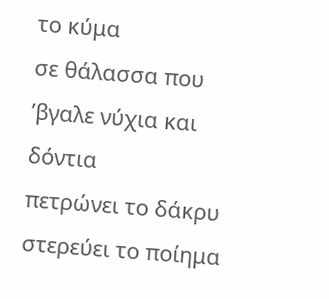το κύμα
σε θάλασσα που ’βγαλε νύχια και δόντια
πετρώνει το δάκρυ στερεύει το ποίημα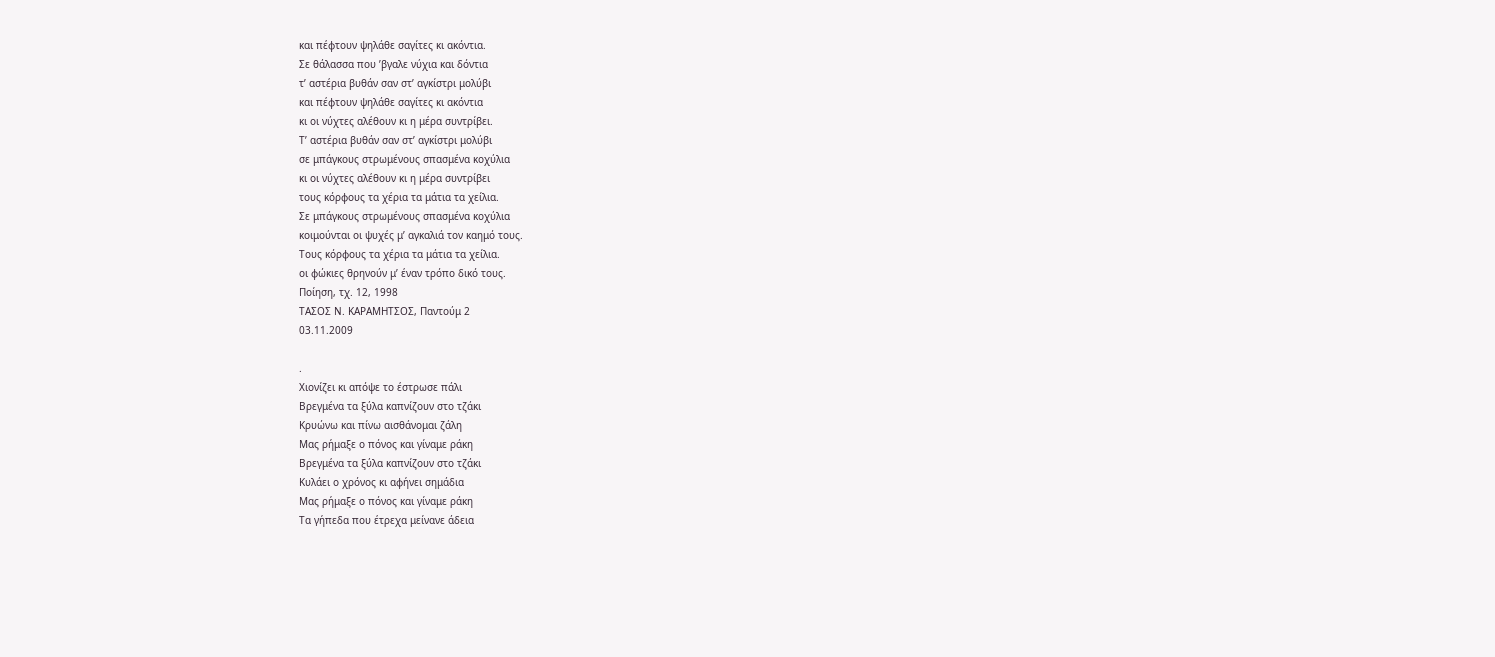και πέφτουν ψηλάθε σαγίτες κι ακόντια.
Σε θάλασσα που ’βγαλε νύχια και δόντια
τ’ αστέρια βυθάν σαν στ’ αγκίστρι μολύβι
και πέφτουν ψηλάθε σαγίτες κι ακόντια
κι οι νύχτες αλέθουν κι η μέρα συντρίβει.
Τ’ αστέρια βυθάν σαν στ’ αγκίστρι μολύβι
σε μπάγκους στρωμένους σπασμένα κοχύλια
κι οι νύχτες αλέθουν κι η μέρα συντρίβει
τους κόρφους τα χέρια τα μάτια τα χείλια.
Σε μπάγκους στρωμένους σπασμένα κοχύλια
κοιμούνται οι ψυχές μ’ αγκαλιά τον καημό τους.
Τους κόρφους τα χέρια τα μάτια τα χείλια.
οι φώκιες θρηνούν μ’ έναν τρόπο δικό τους.
Ποίηση, τχ. 12, 1998
ΤΑΣΟΣ Ν. ΚΑΡΑΜΗΤΣΟΣ, Παντούμ 2
03.11.2009

.
Χιονίζει κι απόψε το έστρωσε πάλι
Βρεγμένα τα ξύλα καπνίζουν στο τζάκι
Κρυώνω και πίνω αισθάνομαι ζάλη
Μας ρήμαξε ο πόνος και γίναμε ράκη
Βρεγμένα τα ξύλα καπνίζουν στο τζάκι
Κυλάει ο χρόνος κι αφήνει σημάδια
Μας ρήμαξε ο πόνος και γίναμε ράκη
Τα γήπεδα που έτρεχα μείνανε άδεια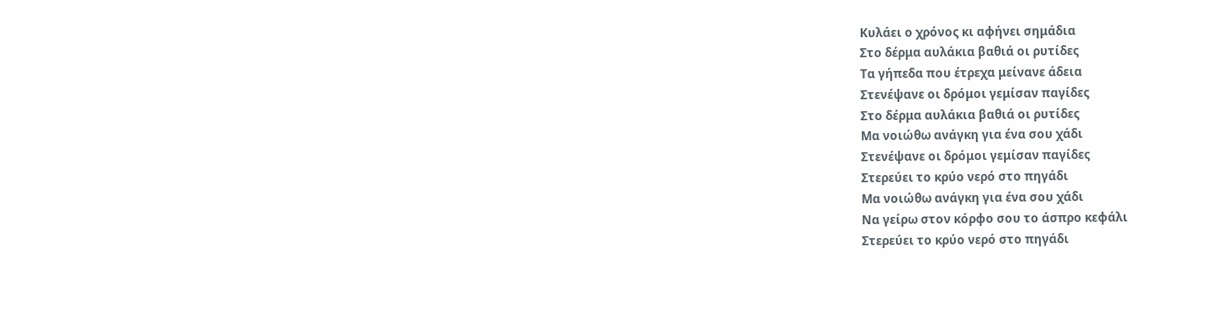Κυλάει ο χρόνος κι αφήνει σημάδια
Στο δέρμα αυλάκια βαθιά οι ρυτίδες
Τα γήπεδα που έτρεχα μείνανε άδεια
Στενέψανε οι δρόμοι γεμίσαν παγίδες
Στο δέρμα αυλάκια βαθιά οι ρυτίδες
Μα νοιώθω ανάγκη για ένα σου χάδι
Στενέψανε οι δρόμοι γεμίσαν παγίδες
Στερεύει το κρύο νερό στο πηγάδι
Μα νοιώθω ανάγκη για ένα σου χάδι
Να γείρω στον κόρφο σου το άσπρο κεφάλι
Στερεύει το κρύο νερό στο πηγάδι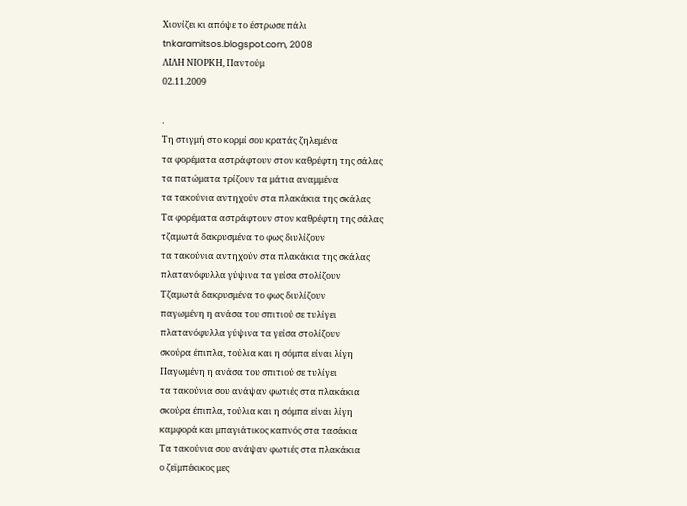Χιονίζει κι απόψε το έστρωσε πάλι
tnkaramitsos.blogspot.com, 2008
ΛΙΛΗ ΝΙΟΡΚΗ, Παντούμ
02.11.2009

.
Τη στιγμή στο κορμί σου κρατάς ζηλεμένα
τα φορέματα αστράφτουν στον καθρέφτη της σάλας
τα πατώματα τρίζουν τα μάτια αναμμένα
τα τακούνια αντηχούν στα πλακάκια της σκάλας
Τα φορέματα αστράφτουν στον καθρέφτη της σάλας
τζαμωτά δακρυσμένα το φως διυλίζουν
τα τακούνια αντηχούν στα πλακάκια της σκάλας
πλατανόφυλλα γύψινα τα γείσα στολίζουν
Τζαμωτά δακρυσμένα το φως διυλίζουν
παγωμένη η ανάσα του σπιτιού σε τυλίγει
πλατανόφυλλα γύψινα τα γείσα στολίζουν
σκούρα έπιπλα, τούλια και η σόμπα είναι λίγη
Παγωμένη η ανάσα του σπιτιού σε τυλίγει
τα τακούνια σου ανάψαν φωτιές στα πλακάκια
σκούρα έπιπλα, τούλια και η σόμπα είναι λίγη
καμφορά και μπαγιάτικος καπνός στα τασάκια
Τα τακούνια σου ανάψαν φωτιές στα πλακάκια
ο ζεϊμπέκικος μες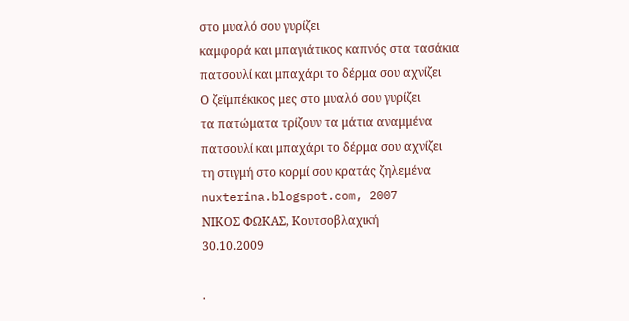στο μυαλό σου γυρίζει
καμφορά και μπαγιάτικος καπνός στα τασάκια
πατσουλί και μπαχάρι το δέρμα σου αχνίζει
Ο ζεϊμπέκικος μες στο μυαλό σου γυρίζει
τα πατώματα τρίζουν τα μάτια αναμμένα
πατσουλί και μπαχάρι το δέρμα σου αχνίζει
τη στιγμή στο κορμί σου κρατάς ζηλεμένα
nuxterina.blogspot.com, 2007
ΝΙΚΟΣ ΦΩΚΑΣ, Κουτσοβλαχική
30.10.2009

.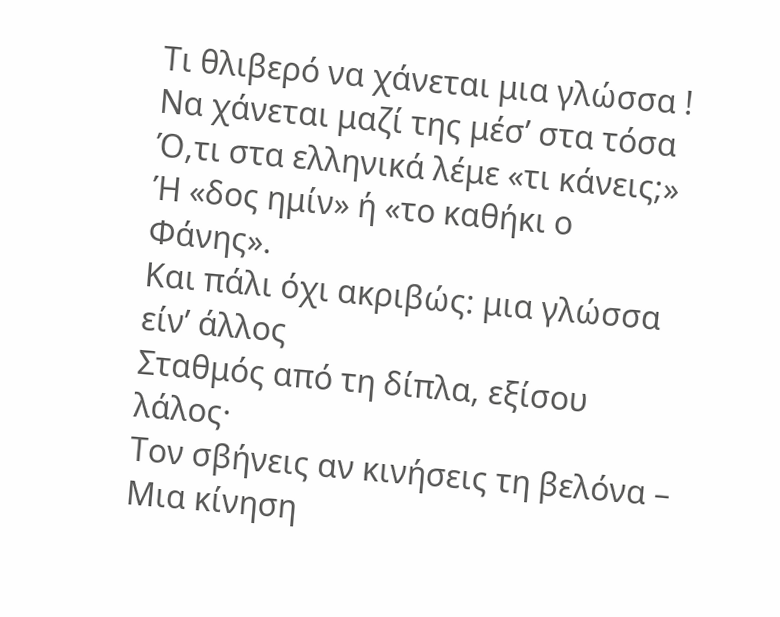Τι θλιβερό να χάνεται μια γλώσσα !
Να χάνεται μαζί της μέσ’ στα τόσα
Ό,τι στα ελληνικά λέμε «τι κάνεις;»
Ή «δος ημίν» ή «το καθήκι ο Φάνης».
Και πάλι όχι ακριβώς: μια γλώσσα είν’ άλλος
Σταθμός από τη δίπλα, εξίσου λάλος·
Τον σβήνεις αν κινήσεις τη βελόνα –
Μια κίνηση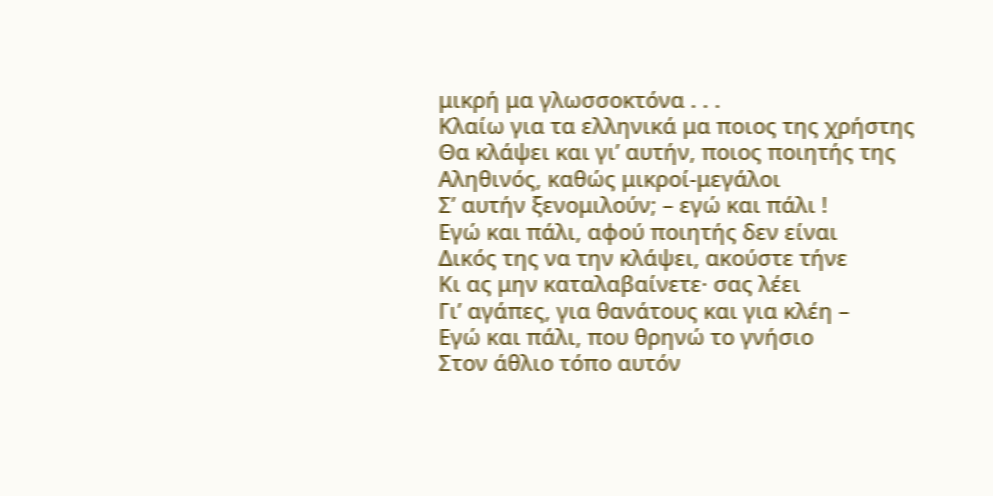μικρή μα γλωσσοκτόνα . . .
Κλαίω για τα ελληνικά μα ποιος της χρήστης
Θα κλάψει και γι’ αυτήν, ποιος ποιητής της
Αληθινός, καθώς μικροί-μεγάλοι
Σ’ αυτήν ξενομιλούν; – εγώ και πάλι !
Εγώ και πάλι, αφού ποιητής δεν είναι
Δικός της να την κλάψει, ακούστε τήνε
Κι ας μην καταλαβαίνετε· σας λέει
Γι’ αγάπες, για θανάτους και για κλέη –
Εγώ και πάλι, που θρηνώ το γνήσιο
Στον άθλιο τόπο αυτόν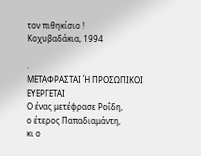τον πιθηκίσιο !
Κοχυβαδάκια, 1994

.
ΜΕΤΑΦΡΑΣΤΑΙ Ή ΠΡΟΣΩΠΙΚΟΙ ΕΥΕΡΓΕΤΑΙ
Ο ένας μετέφρασε Ροΐδη,
ο έτερος Παπαδιαμάντη,
κι ο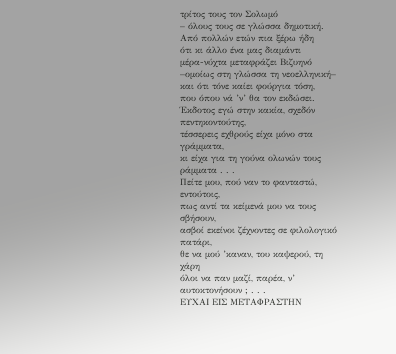τρίτος τους τον Σολωμό
– όλους τους σε γλώσσα δημοτική.
Από πολλών ετών πια ξέρω ήδη
ότι κι άλλο ένα μας διαμάντι
μέρα-νύχτα μεταφράζει Βιζυηνό
–ομοίως στη γλώσσα τη νεοελληνική–
και ότι τόνε καίει φούργια τόση,
που όπου νά ’ν’ θα τον εκδώσει.
Έκδοτος εγώ στην κακία, σχεδόν πεντηκοντούτης,
τέσσερεις εχθρούς είχα μόνο στα γράμματα,
κι είχα για τη γούνα ολωνών τους ράμματα . . .
Πείτε μου, πού ναν το φανταστώ, εντούτοις,
πως αντί τα κείμενά μου να τους σβήσουν,
ασβοί εκείνοι ζέχνοντες σε φιλολογικό πατάρι,
θε να μού ’καναν, του καψερού, τη χάρη
όλοι να παν μαζί, παρέα, ν’ αυτοκτονήσουν ; . . .
ΕΥΧΑΙ ΕΙΣ ΜΕΤΑΦΡΑΣΤΗΝ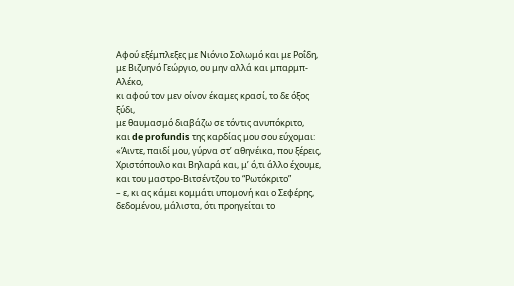Αφού εξέμπλεξες με Νιόνιο Σολωμό και με Ροΐδη,
με Βιζυηνό Γεώργιο, ου μην αλλά και μπαρμπ-Αλέκο,
κι αφού τον μεν οίνον έκαμες κρασί, το δε όξος ξύδι,
με θαυμασμό διαβάζω σε τόντις ανυπόκριτο,
και de profundis της καρδίας μου σου εύχομαι:
«Άιντε, παιδί μου, γύρνα στ’ αθηνέικα, που ξέρεις,
Χριστόπουλο και Βηλαρά και, μ’ ό,τι άλλο έχουμε,
και του μαστρο-Βιτσέντζου το “Ρωτόκριτο”
– ε, κι ας κάμει κομμάτι υπομονή και ο Σεφέρης,
δεδομένου, μάλιστα, ότι προηγείται το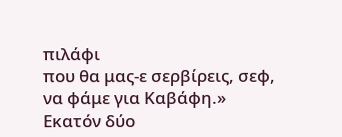πιλάφι
που θα μας-ε σερβίρεις, σεφ, να φάμε για Καβάφη.»
Εκατόν δύο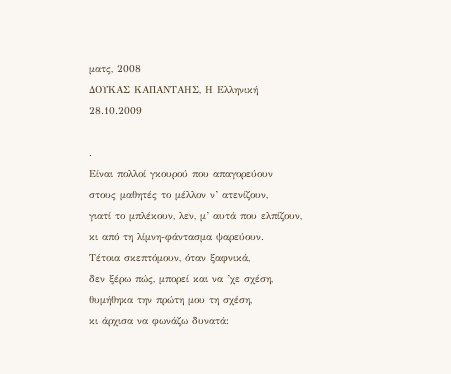ματς, 2008
ΔΟΥΚΑΣ ΚΑΠΑΝΤΑΗΣ, Η Ελληνική
28.10.2009

.
Είναι πολλοί γκουρού που απαγορεύουν
στους μαθητές το μέλλον ν’ ατενίζουν,
γιατί το μπλέκουν, λεν, μ’ αυτά που ελπίζουν,
κι από τη λίμνη-φάντασμα ψαρεύουν.
Τέτοια σκεπτόμουν, όταν ξαφνικά,
δεν ξέρω πώς, μπορεί και να ’χε σχέση,
θυμήθηκα την πρώτη μου τη σχέση,
κι άρχισα να φωνάζω δυνατά: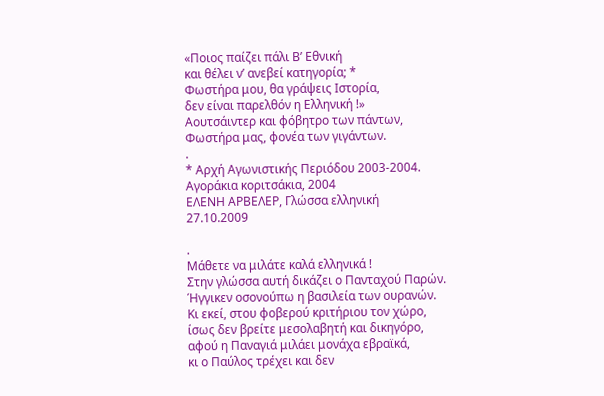«Ποιος παίζει πάλι Βʹ Εθνική
και θέλει ν’ ανεβεί κατηγορία; *
Φωστήρα μου, θα γράψεις Ιστορία,
δεν είναι παρελθόν η Ελληνική !»
Αουτσάιντερ και φόβητρο των πάντων,
Φωστήρα μας, φονέα των γιγάντων.
.
* Αρχή Αγωνιστικής Περιόδου 2003-2004.
Αγοράκια κοριτσάκια, 2004
ΕΛΕΝΗ ΑΡΒΕΛΕΡ, Γλώσσα ελληνική
27.10.2009

.
Μάθετε να μιλάτε καλά ελληνικά !
Στην γλώσσα αυτή δικάζει ο Πανταχού Παρών.
Ήγγικεν οσονούπω η βασιλεία των ουρανών.
Κι εκεί, στου φοβερού κριτήριου τον χώρο,
ίσως δεν βρείτε μεσολαβητή και δικηγόρο,
αφού η Παναγιά μιλάει μονάχα εβραϊκά,
κι ο Παύλος τρέχει και δεν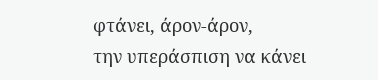φτάνει, άρον-άρον,
την υπεράσπιση να κάνει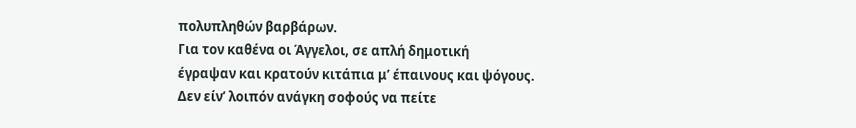πολυπληθών βαρβάρων.
Για τον καθένα οι Άγγελοι, σε απλή δημοτική
έγραψαν και κρατούν κιτάπια μ’ έπαινους και ψόγους.
Δεν είν’ λοιπόν ανάγκη σοφούς να πείτε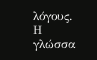λόγους.
Η γλώσσα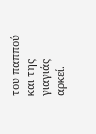του παππού και της γιαγιάς αρκεί.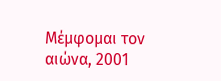Μέμφομαι τον αιώνα, 2001